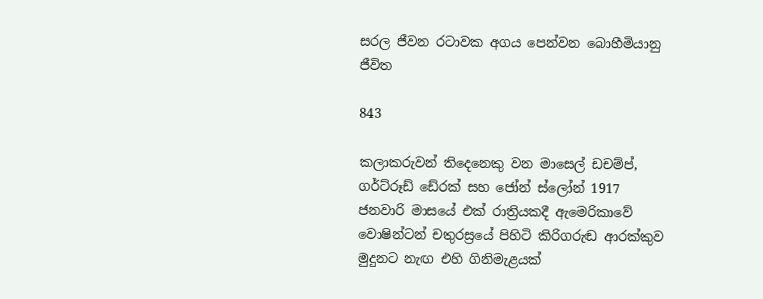සරල ජීවන රටාවක අගය පෙන්වන බොහීමියානු ජීවිත

843

කලාකරුවන් තිදෙනෙකු වන මාසෙල් ඩචම්ප්, ගර්ට්රූඩ් ඩේ‍රක් සහ ජෝන් ස්ලෝන් 1917 ජනවාරි මාසයේ එක් රාත්‍රියකදී ඇමෙරිකාවේ වොෂින්ටන් චතුරස්‍රයේ පිහිටි කිරිගරුඬ ආරක්කුව මුදුනට නැඟ එහි ගිනිමැළයක්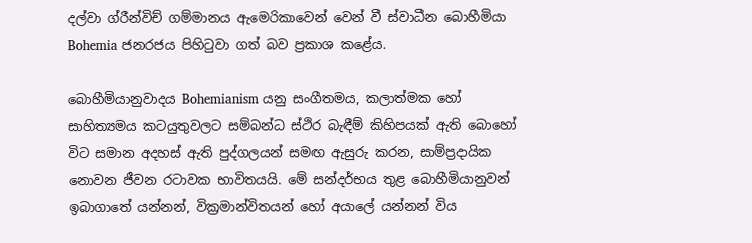දල්වා ග්රීන්විච් ගම්මානය ඇමෙරිකාවෙන් වෙන් වී ස්වාධීන බොහීමියා Bohemia ජනරජය පිහිටුවා ගත් බව ප්‍රකාශ කළේය.

බොහීමියානුවාදය Bohemianism යනු සංගීතමය, කලාත්මක හෝ සාහිත්‍යමය කටයුතුවලට සම්බන්ධ ස්ථිර බැඳීම් කිහිපයක් ඇති බොහෝ විට සමාන අදහස් ඇති පුද්ගලයන් සමඟ ඇසුරු කරන, සාම්ප්‍රදායික නොවන ජීවන රටාවක භාවිතයයි. මේ සන්දර්භය තුළ බොහීමියානුවන් ඉබාගාතේ යන්නන්, වික්‍රමාන්විතයන් හෝ අයාලේ යන්නන් විය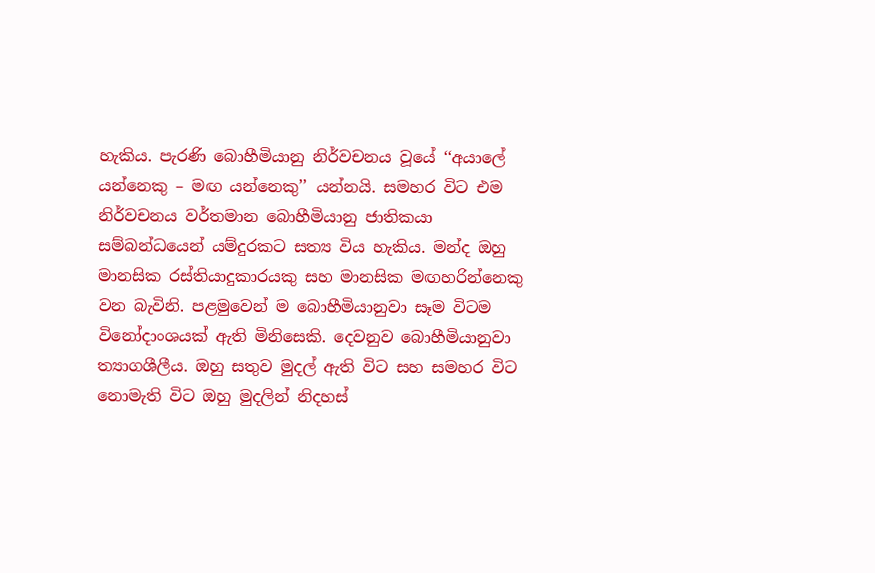හැකිය. පැරණි බොහීමියානු නිර්වචනය වූයේ ‘‘අයාලේ යන්නෙකු – මඟ යන්නෙකු’’ යන්නයි. සමහර විට එම නිර්වචනය වර්තමාන බොහීමියානු ජාතිකයා සම්බන්ධයෙන් යම්දුරකට සත්‍ය විය හැකිය. මන්ද ඔහු මානසික රස්තියාදුකාරයකු සහ මානසික මඟහරින්නෙකු වන බැවිනි. පළමුවෙන් ම බොහීමියානුවා සෑම විටම විනෝදාංශයක් ඇති මිනිසෙකි. දෙවනුව බොහීමියානුවා ත්‍යාගශීලීය. ඔහු සතුව මුදල් ඇති විට සහ සමහර විට නොමැති විට ඔහු මුදලින් නිදහස්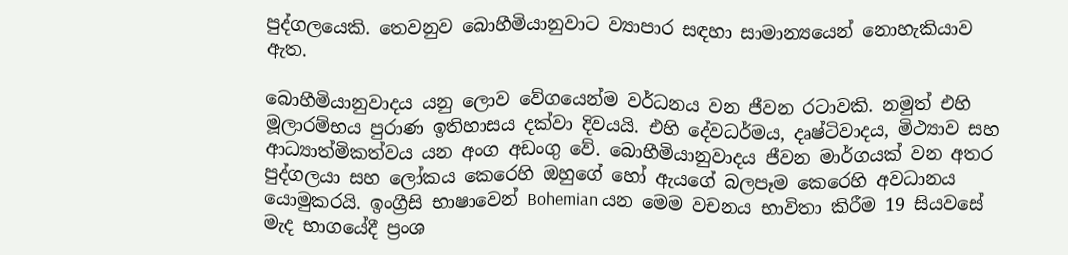පුද්ගලයෙකි. තෙවනුව බොහීමියානුවාට ව්‍යාපාර සඳහා සාමාන්‍යයෙන් නොහැකියාව ඇත.

බොහීමියානුවාදය යනු ලොව වේගයෙන්ම වර්ධනය වන ජීවන රටාවකි. නමුත් එහි මූලාරම්භය පුරාණ ඉතිහාසය දක්වා දිවයයි. එහි දේවධර්මය, දෘෂ්ටිවාදය, මිථ්‍යාව සහ ආධ්‍යාත්මිකත්වය යන අංග අඩංගු වේ. බොහීමියානුවාදය ජීවන මාර්ගයක් වන අතර පුද්ගලයා සහ ලෝකය කෙරෙහි ඔහුගේ හෝ ඇයගේ බලපෑම කෙරෙහි අවධානය යොමුකරයි. ඉංග්‍රීසි භාෂාවෙන් Bohemian යන මෙම වචනය භාවිතා කිරීම 19 සියවසේ මැද භාගයේදී ප්‍රංශ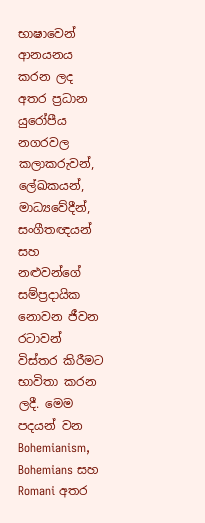භාෂාවෙන් ආනයනය කරන ලද අතර ප්‍රධාන යුරෝපීය නගරවල කලාකරුවන්, ලේඛකයන්, මාධ්‍යවේදීන්, සංගීතඥයන් සහ නළුවන්ගේ සම්ප්‍රදායික නොවන ජීවන රටාවන් විස්තර කිරීමට භාවිතා කරන ලදී. මෙම පදයන් වන Bohemianism, Bohemians සහ Romani අතර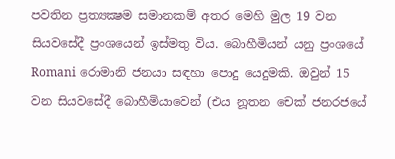පවතින ප්‍රත්‍යක්‍ෂම සමානකම් අතර මෙහි මුල 19 වන සියවසේදී ප්‍රංශයෙන් ඉස්මතු විය. බොහීමියන් යනු ප්‍රංශයේ Romani රොමානි ජනයා සඳහා පොදු යෙදුමකි. ඔවුන් 15 වන සියවසේදී බොහීමියාවෙන් (එය නූතන චෙක් ජනරජයේ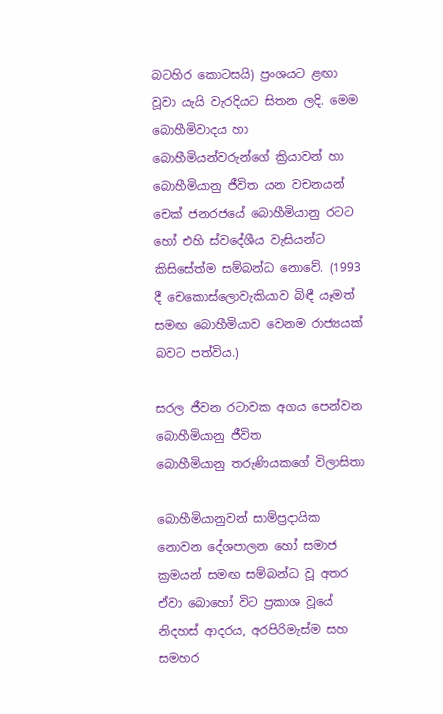බටහිර කොටසයි) ප්‍රංශයට ළඟා වූවා යැයි වැරදියට සිතන ලදි. මෙම බොහීමිවාදය හා බොහීමියන්වරුන්ගේ ක්‍රියාවන් හා බොහීමියානු ජීවිත යන වචනයන් චෙක් ජනරජයේ බොහීමියානු රටට හෝ එහි ස්වදේශීය වැසියන්ට කිසිසේත්ම සම්බන්ධ නොවේ. (1993 දී චෙකොස්ලොවැකියාව බිඳී යෑමත් සමඟ බොහීමියාව වෙනම රාජ්‍යයක් බවට පත්විය.)

සරල ජීවන රටාවක අගය පෙන්වන බොහීමියානු ජීවිත
බොහීමියානු තරුණියකගේ විලාසිතා

බොහීමියානුවන් සාම්ප්‍රදායික නොවන දේශපාලන හෝ සමාජ ක්‍රමයන් සමඟ සම්බන්ධ වූ අතර ඒවා බොහෝ විට ප්‍රකාශ වූයේ නිදහස් ආදරය, අරපිරිමැස්ම සහ සමහර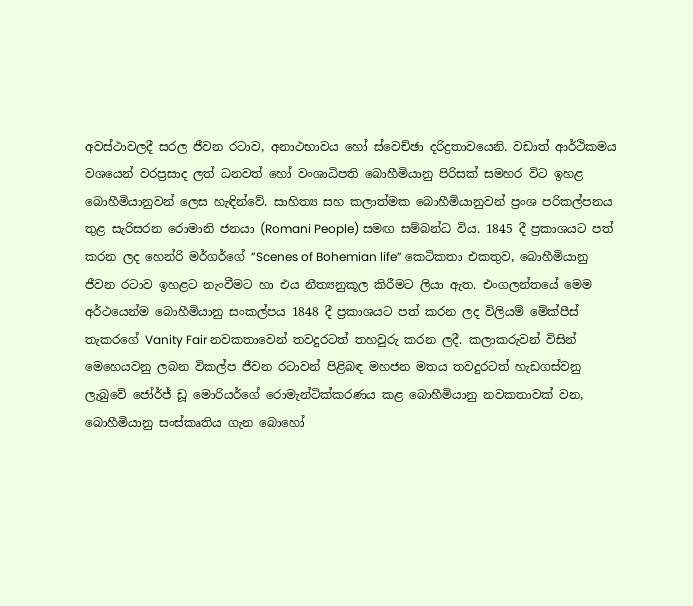අවස්ථාවලදී සරල ජීවන රටාව, අනාථභාවය හෝ ස්වෙච්ඡා දරිද්‍රතාවයෙනි. වඩාත් ආර්ථිකමය වශයෙන් වරප්‍රසාද ලත් ධනවත් හෝ වංශාධිපති බොහීමියානු පිරිසක් සමහර විට ඉහළ බොහීමියානුවන් ලෙස හැඳින්වේ. සාහිත්‍ය සහ කලාත්මක බොහීමියානුවන් ප්‍රංශ පරිකල්පනය තුළ සැරිසරන රොමානි ජනයා (Romani People) සමඟ සම්බන්ධ විය. 1845 දී ප්‍රකාශයට පත් කරන ලද හෙන්රි මර්ගර්ගේ ”Scenes of Bohemian life” කෙටිකතා එකතුව, බොහීමියානු ජීවන රටාව ඉහළට නැංවීමට හා එය නීත්‍යනුකූල කිරීමට ලියා ඇත. එංගලන්තයේ මෙම අර්ථයෙන්ම බොහීමියානු සංකල්පය 1848 දී ප්‍රකාශයට පත් කරන ලද විලියම් මේක්පීස් තැකරගේ Vanity Fair නවකතාවෙන් තවදුරටත් තහවුරු කරන ලදී. කලාකරුවන් විසින් මෙහෙයවනු ලබන විකල්ප ජීවන රටාවන් පිළිබඳ මහජන මතය තවදුරටත් හැඩගස්වනු ලැබුවේ ජෝර්ජ් ඩූ මොරියර්ගේ රොමැන්ටික්කරණය කළ බොහීමියානු නවකතාවක් වන, බොහීමියානු සංස්කෘතිය ගැන බොහෝ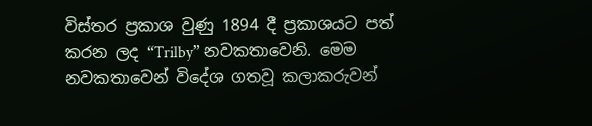විස්තර ප්‍රකාශ වුණු 1894 දී ප්‍රකාශයට පත් කරන ලද “Trilby” නවකතාවෙනි. මෙම නවකතාවෙන් විදේශ ගතවූ කලාකරුවන්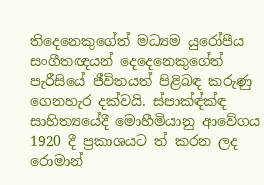තිදෙනෙකුගේත් මධ්‍යම යුරෝපීය සංගීතඥයන් දෙදෙනෙකුගේත් පැරීසියේ ජීවිතයත් පිළිබඳ කරුණු ගෙනහැර දක්වයි. ස්පාක්‍ඳ්ක්‍ඳ සාහිත්‍යයේදී මොහීමියානු ආවේගය 1920 දී ප්‍රකාශයට ත් කරන ලද රොමාන්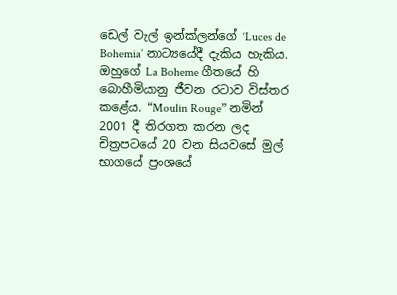ඩෙල් වැල් ඉන්ක්ලන්ගේ ‘Luces de Bohemia’ නාට්‍යයේදී දැකිය හැකිය. ඔහුගේ La Boheme ගීතයේ හි බොහීමියානු ජීවන රටාව විස්තර කළේය. “Moulin Rouge” නමින් 2001 දී තිරගත කරන ලද චිත්‍රපටයේ 20 වන සියවසේ මුල් භාගයේ ප්‍රංශයේ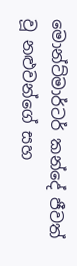මොන්ට්මාර්ටර් කන්දේ ජීවත් වූ නළුවන්ගේ සහ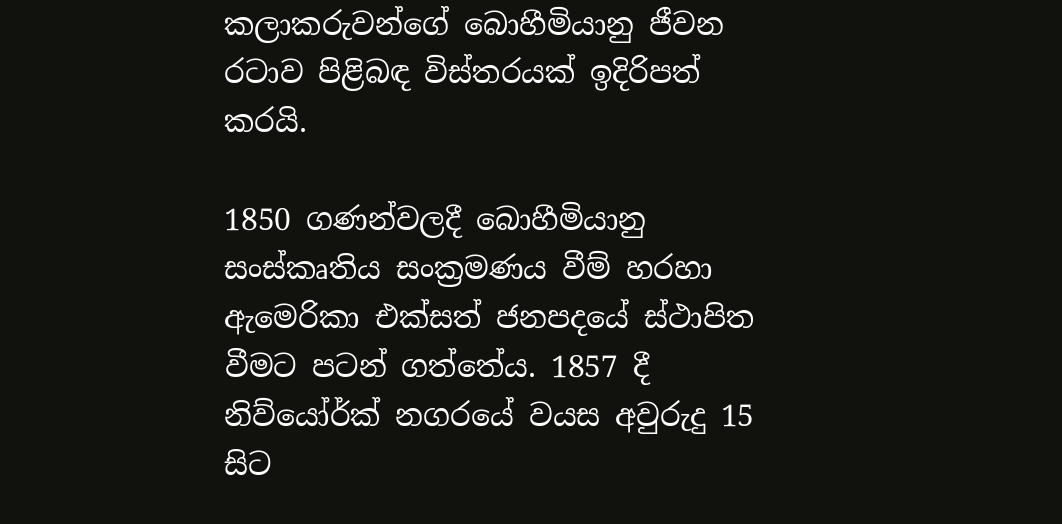කලාකරුවන්ගේ බොහීමියානු ජීවන රටාව පිළිබඳ විස්තරයක් ඉදිරිපත් කරයි.

1850 ගණන්වලදී බොහීමියානු සංස්කෘතිය සංක්‍රමණය වීම් හරහා ඇමෙරිකා එක්සත් ජනපදයේ ස්ථාපිත වීමට පටන් ගත්තේය. 1857 දී නිව්යෝර්ක් නගරයේ වයස අවුරුදු 15 සිට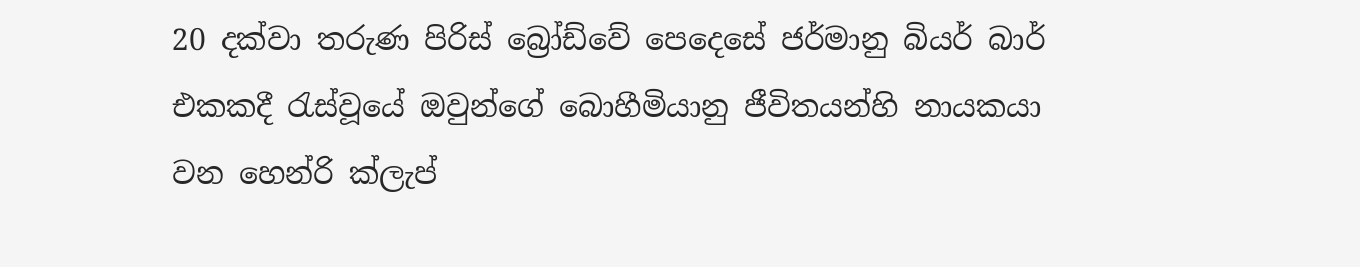20 දක්වා තරුණ පිරිස් බ්‍රෝඩ්වේ පෙදෙසේ ජර්මානු බියර් බාර් එකකදී රැස්වූයේ ඔවුන්ගේ බොහීමියානු ජීවිතයන්හි නායකයා වන හෙන්රි ක්ලැප්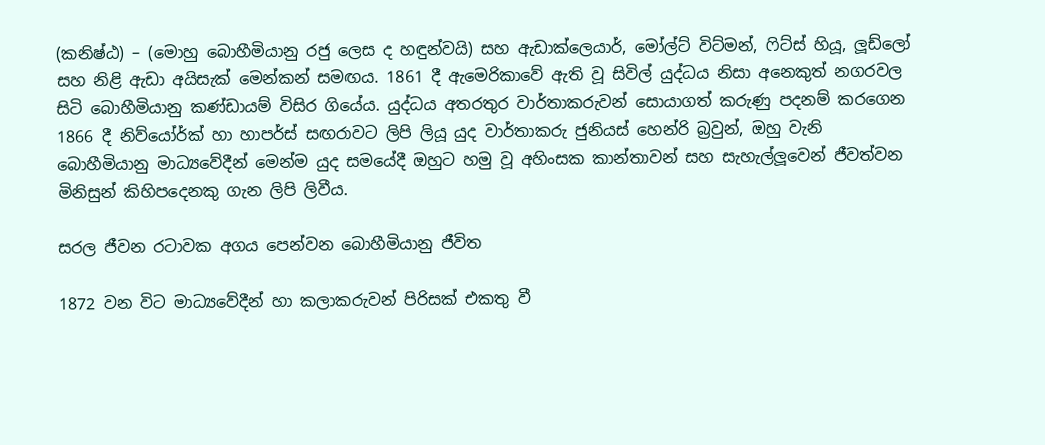(කනිෂ්ඨ) – (මොහු බොහීමියානු රජු ලෙස ද හඳුන්වයි) සහ ඇඩාක්ලෙයාර්, මෝල්ට් විට්මන්, ෆිට්ස් හියූ, ලූඩ්ලෝ සහ නිළි ඇඩා අයිසැක් මෙන්කන් සමඟය. 1861 දී ඇමෙරිකාවේ ඇති වූ සිවිල් යුද්ධය නිසා අනෙකුත් නගරවල සිටි බොහීමියානු කණ්ඩායම් විසිර ගියේය. යුද්ධය අතරතුර වාර්තාකරුවන් සොයාගත් කරුණු පදනම් කරගෙන 1866 දී නිව්යෝර්ක් හා හාපර්ස් සඟරාවට ලිපි ලියූ යුද වාර්තාකරු ජුනියස් හෙන්රි බ්‍රවුන්, ඔහු වැනි බොහීමියානු මාධ්‍යවේදීන් මෙන්ම යුද සමයේදී ඔහුට හමු වූ අහිංසක කාන්තාවන් සහ සැහැල්ලූවෙන් ජීවත්වන මිනිසුන් කිහිපදෙනකු ගැන ලිපි ලිවීය.

සරල ජීවන රටාවක අගය පෙන්වන බොහීමියානු ජීවිත

1872 වන විට මාධ්‍යවේදීන් හා කලාකරුවන් පිරිසක් එකතු වී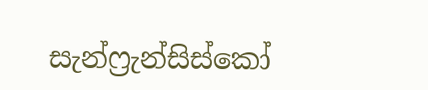සැන්ෆ්‍රැන්සිස්කෝ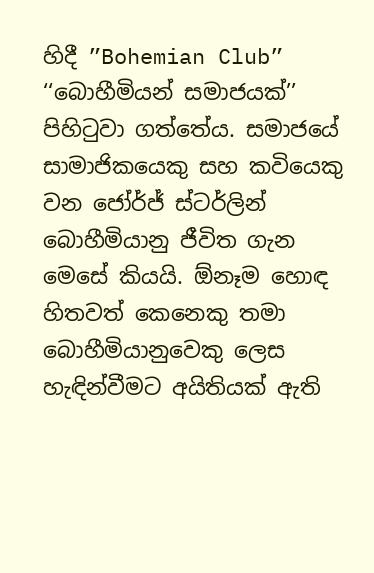හිදී ”Bohemian Club” ‘‘බොහීමියන් සමාජයක්’’ පිහිටුවා ගත්තේය. සමාජයේ සාමාජිකයෙකු සහ කවියෙකු වන ජෝර්ජ් ස්ටර්ලින් බොහීමියානු ජීවිත ගැන මෙසේ කියයි. ඕනෑම හොඳ හිතවත් කෙනෙකු තමා බොහීමියානුවෙකු ලෙස හැඳින්වීමට අයිතියක් ඇති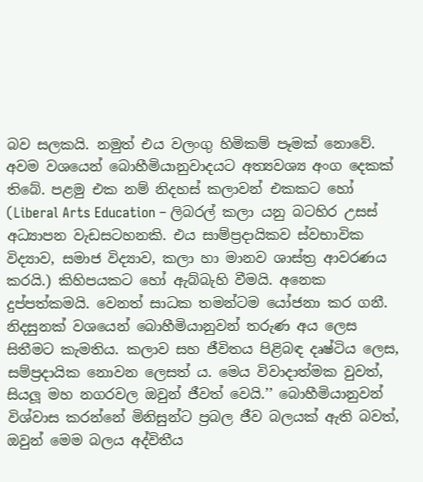බව සලකයි. නමුත් එය වලංගු හිමිකම් පෑමක් නොවේ. අවම වශයෙන් බොහීමියානුවාදයට අත්‍යවශ්‍ය අංග දෙකක් තිබේ. පළමු එක නම් නිදහස් කලාවන් එකකට හෝ (Liberal Arts Education – ලිබරල් කලා යනු බටහිර උසස් අධ්‍යාපන වැඩසටහනකි. එය සාම්ප්‍රදායිකව ස්වභාවික විද්‍යාව, සමාජ විද්‍යාව, කලා හා මානව ශාස්ත්‍ර ආවරණය කරයි.) කිහිපයකට හෝ ඇබ්බැහි වීමයි. අනෙක දුප්පත්කමයි. වෙනත් සාධක තමන්ටම යෝජනා කර ගනී. නිදසුනක් වශයෙන් බොහීමියානුවන් තරුණ අය ලෙස සිතීමට කැමතිය. කලාව සහ ජීවිතය පිළිබඳ දෘෂ්ටිය ලෙස, සම්ප්‍රදායික නොවන ලෙසත් ය. මෙය විවාදාත්මක වුවත්, සියලූ මහ නගරවල ඔවුන් ජීවත් වෙයි.’’ බොහීමියානුවන් විශ්වාස කරන්නේ මිනිසුන්ට ප්‍රබල ජීව බලයක් ඇති බවත්, ඔවුන් මෙම බලය අද්විතීය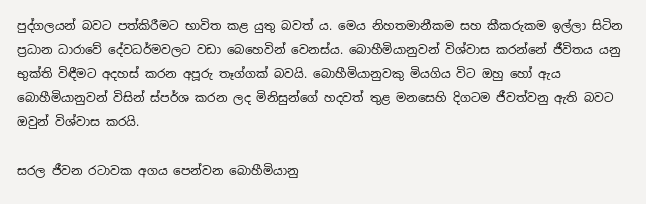පුද්ගලයන් බවට පත්කිරීමට භාවිත කළ යුතු බවත් ය. මෙය නිහතමානීකම සහ කීකරුකම ඉල්ලා සිටින ප්‍රධාන ධාරාවේ දේවධර්මවලට වඩා බෙහෙවින් වෙනස්ය. බොහීමියානුවන් විශ්වාස කරන්නේ ජීවිතය යනු භුක්ති විඳීමට අදහස් කරන අපූරු තෑග්ගක් බවයි. බොහීමියානුවකු මියගිය විට ඔහු හෝ ඇය බොහීමියානුවන් විසින් ස්පර්ශ කරන ලද මිනිසුන්ගේ හදවත් තුළ මනසෙහි දිගටම ජීවත්වනු ඇති බවට ඔවුන් විශ්වාස කරයි.

සරල ජීවන රටාවක අගය පෙන්වන බොහීමියානු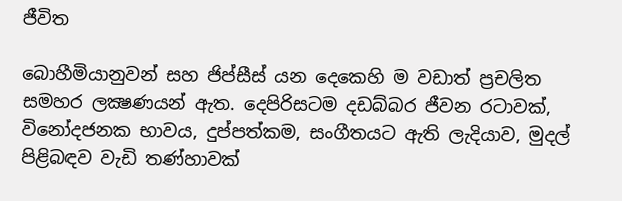ජීවිත

බොහීමියානුවන් සහ ජිප්සීස් යන දෙකෙහි ම වඩාත් ප්‍රචලිත සමහර ලක්‍ෂණයන් ඇත. දෙපිරිසටම දඩබ්බර ජීවන රටාවක්, විනෝදජනක භාවය, දුප්පත්කම, සංගීතයට ඇති ලැදියාව, මුදල් පිළිබඳව වැඩි තණ්හාවක්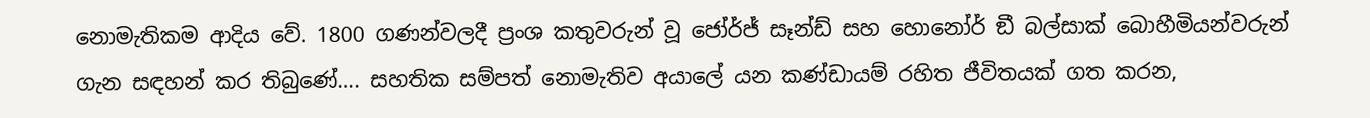නොමැතිකම ආදිය වේ. 1800 ගණන්වලදී ප්‍රංශ කතුවරුන් වූ ජෝර්ජ් සෑන්ඩ් සහ හොනෝර් ඞී බල්සාක් බොහීමියන්වරුන් ගැන සඳහන් කර තිබුණේ…. සහතික සම්පත් නොමැතිව අයාලේ යන කණ්ඩායම් රහිත ජීවිතයක් ගත කරන,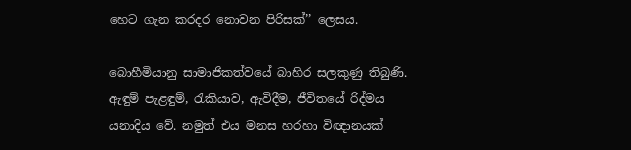හෙට ගැන කරදර නොවන පිරිසක්’’ ලෙසය.

බොහීමියානු සාමාජිකත්වයේ බාහිර සලකුණු තිබුණි. ඇඳුම් පැළඳුම්, රැකියාව, ඇවිදීම, ජීවිතයේ රිද්මය යනාදිය වේ. නමුත් එය මනස හරහා විඥානයක්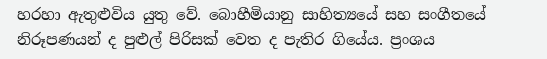හරහා ඇතුළුවිය යුතු වේ. බොහීමියානු සාහිත්‍යයේ සහ සංගීතයේ නිරූපණයන් ද පුළුල් පිරිසක් වෙත ද පැතිර ගියේය. ප්‍රංශය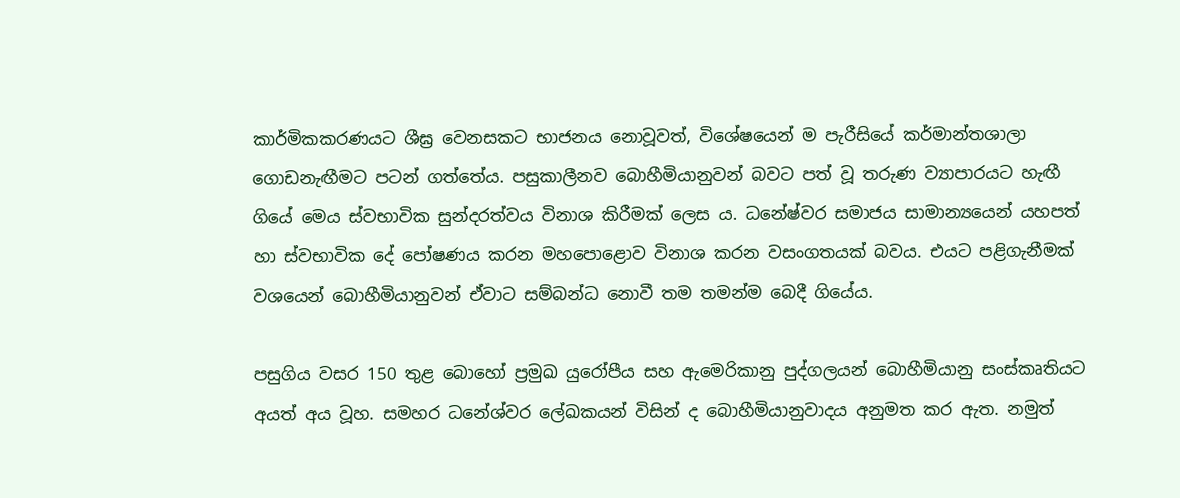කාර්මිකකරණයට ශීඝ්‍ර වෙනසකට භාජනය නොවූවත්, විශේෂයෙන් ම පැරීසියේ කර්මාන්තශාලා ගොඩනැඟීමට පටන් ගත්තේය. පසුකාලීනව බොහීමියානුවන් බවට පත් වූ තරුණ ව්‍යාපාරයට හැඟී ගියේ මෙය ස්වභාවික සුන්දරත්වය විනාශ කිරීමක් ලෙස ය. ධනේෂ්වර සමාජය සාමාන්‍යයෙන් යහපත් හා ස්වභාවික දේ පෝෂණය කරන මහපොළොව විනාශ කරන වසංගතයක් බවය. එයට පළිගැනීමක් වශයෙන් බොහීමියානුවන් ඒවාට සම්බන්ධ නොවී තම තමන්ම බෙදී ගියේය.

පසුගිය වසර 150 තුළ බොහෝ ප්‍රමුඛ යුරෝපීය සහ ඇමෙරිකානු පුද්ගලයන් බොහීමියානු සංස්කෘතියට අයත් අය වූහ. සමහර ධනේශ්වර ලේඛකයන් විසින් ද බොහීමියානුවාදය අනුමත කර ඇත. නමුත්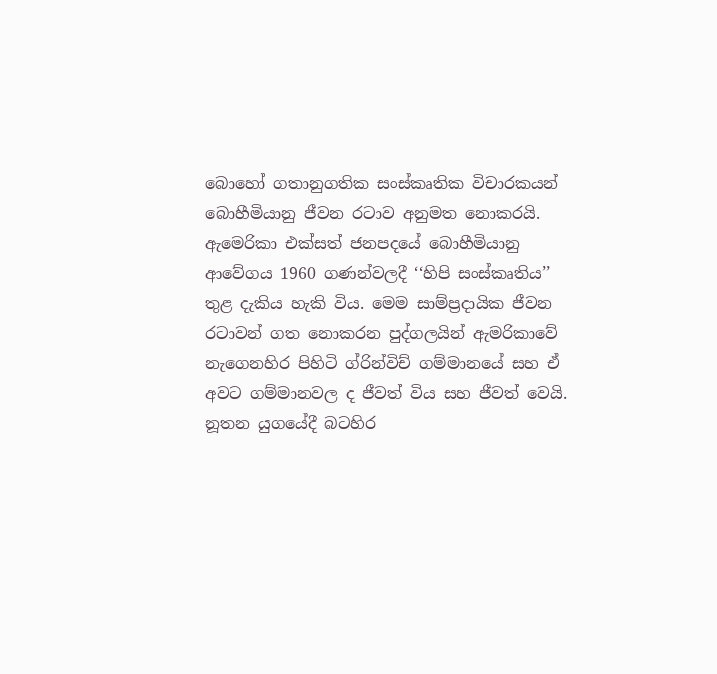බොහෝ ගතානුගතික සංස්කෘතික විචාරකයන් බොහීමියානු ජීවන රටාව අනුමත නොකරයි. ඇමෙරිකා එක්සත් ජනපදයේ බොහීමියානු ආවේගය 1960 ගණන්වලදී ‘‘හිපි සංස්කෘතිය’’ තුළ දැකිය හැකි විය. මෙම සාම්ප්‍රදායික ජීවන රටාවන් ගත නොකරන පුද්ගලයින් ඇමරිකාවේ නැගෙනහිර පිහිටි ග්රින්විච් ගම්මානයේ සහ ඒ අවට ගම්මානවල ද ජීවත් විය සහ ජීවත් වෙයි. නූතන යුගයේදී බටහිර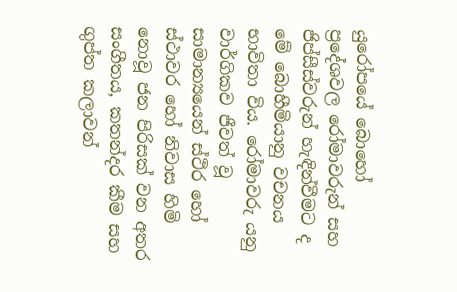යුරෝපයේ බොහෝ ප්‍රදේශවල රෝමාවරුන් සහ ජිප්සීස්වරුන් හැඳින්වීමට ද මේ බොහීමියානු වචනය භාවිතා විය. රෝමාවරු යනු වාර්ගිකව ජීවත් වූ සාමාන්‍යයෙන් ස්ථිර හෝ ස්ථාවර හෝ නිවාස හිමි නොවූ ජන පිරිසක් වන අතර සංගීතය, කතන්දර කීම සහ ගුප්ත කලාවන්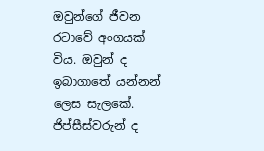ඔවුන්ගේ ජීවන රටාවේ අංගයක් විය. ඔවුන් ද ඉබාගාතේ යන්නන් ලෙස සැලකේ. ජිප්සීස්වරුන් ද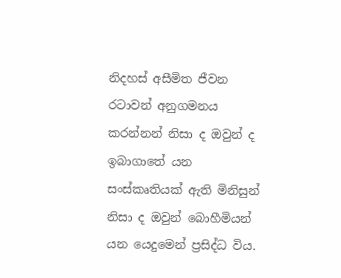නිදහස් අසීමිත ජීවන රටාවන් අනුගමනය කරන්නන් නිසා ද ඔවුන් ද ඉබාගාතේ යන සංස්කෘතියක් ඇති මිනිසුන් නිසා ද ඔවුන් බොහීමියන් යන යෙදුමෙන් ප්‍රසිද්ධ විය.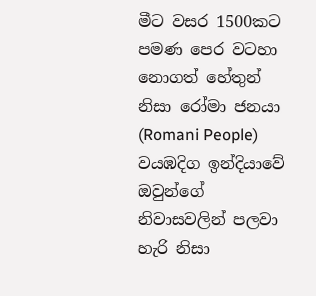මීට වසර 1500කට පමණ පෙර වටහා නොගත් හේතුන් නිසා රෝමා ජනයා (Romani People) වයඹදිග ඉන්දියාවේ ඔවුන්ගේ නිවාසවලින් පලවා හැරි නිසා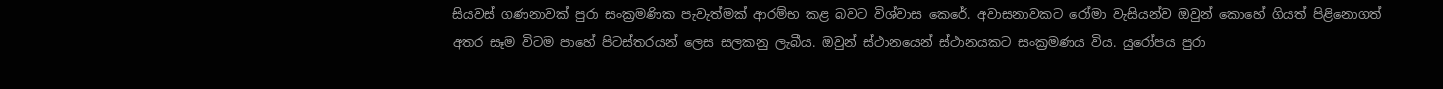සියවස් ගණනාවක් පුරා සංක්‍රමණික පැවැත්මක් ආරම්භ කළ බවට විශ්වාස කෙරේ. අවාසනාවකට රෝමා වැසියන්ව ඔවුන් කොහේ ගියත් පිළිනොගත් අතර සෑම විටම පාහේ පිටස්තරයන් ලෙස සලකනු ලැබීය. ඔවුන් ස්ථානයෙන් ස්ථානයකට සංක්‍රමණය විය. යුරෝපය පුරා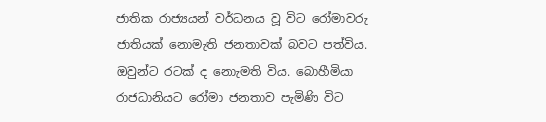ජාතික රාජ්‍යයන් වර්ධනය වූ විට රෝමාවරු ජාතියක් නොමැති ජනතාවක් බවට පත්විය. ඔවුන්ට රටක් ද නොැමති විය. බොහීමියා රාජධානියට රෝමා ජනතාව පැමිණි විට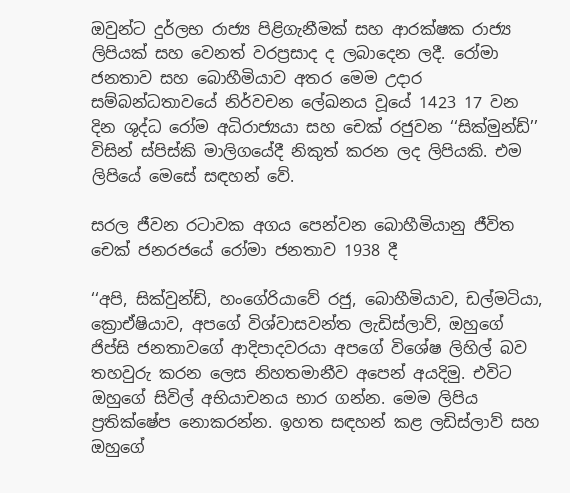ඔවුන්ට දුර්ලභ රාජ්‍ය පිළිගැනීමක් සහ ආරක්ෂක රාජ්‍ය ලිපියක් සහ වෙනත් වරප්‍රසාද ද ලබාදෙන ලදී. රෝමා ජනතාව සහ බොහීමියාව අතර මෙම උදාර සම්බන්ධතාවයේ නිර්වචන ලේඛනය වූයේ 1423 17 වන දින ශුද්ධ රෝම අධිරාජ්‍යයා සහ චෙක් රජුවන ‘‘සික්මුන්ඩ්’’ විසින් ස්පිස්කි මාලිගයේදී නිකුත් කරන ලද ලිපියකි. එම ලිපියේ මෙසේ සඳහන් වේ.

සරල ජීවන රටාවක අගය පෙන්වන බොහීමියානු ජීවිත
චෙක් ජනරජයේ රෝමා ජනතාව 1938 දී

‘‘අපි, සික්වුන්ඩ්, හංගේරියාවේ රජු, බොහීමියාව, ඩල්මටියා, ක්‍රොඒෂියාව, අපගේ විශ්වාසවන්ත ලැඩිස්ලාව්, ඔහුගේ ජිප්සි ජනතාවගේ ආදිපාදවරයා අපගේ විශේෂ ලිහිල් බව තහවුරු කරන ලෙස නිහතමානීව අපෙන් අයදිමු. එවිට ඔහුගේ සිවිල් අභියාචනය භාර ගන්න. මෙම ලිපිය ප්‍රතික්ෂේප නොකරන්න. ඉහත සඳහන් කළ ලඩිස්ලාව් සහ ඔහුගේ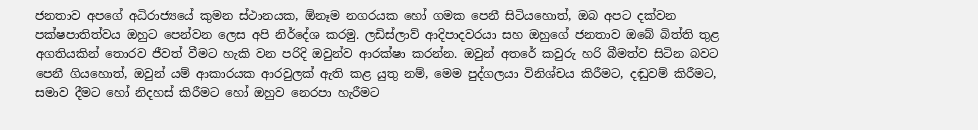ජනතාව අපගේ අධිරාජ්‍යයේ කුමන ස්ථානයක, ඕනෑම නගරයක හෝ ගමක පෙනී සිටියහොත්, ඔබ අපට දක්වන පක්ෂපාතිත්වය ඔහුට පෙන්වන ලෙස අපි නිර්දේශ කරමු. ලඩිස්ලාව් ආදිපාදවරයා සහ ඔහුගේ ජනතාව ඔබේ බිත්ති තුළ අගතියකින් තොරව ජීවත් වීමට හැකි වන පරිදි ඔවුන්ව ආරක්ෂා කරන්න. ඔවුන් අතරේ කවුරු හරි බීමත්ව සිටින බවට පෙනී ගියහොත්, ඔවුන් යම් ආකාරයක ආරවුලක් ඇති කළ යුතු නම්, මෙම පුද්ගලයා විනිශ්චය කිරීමට, දඬුවම් කිරීමට, සමාව දීමට හෝ නිදහස් කිරීමට හෝ ඔහුව නෙරපා හැරීමට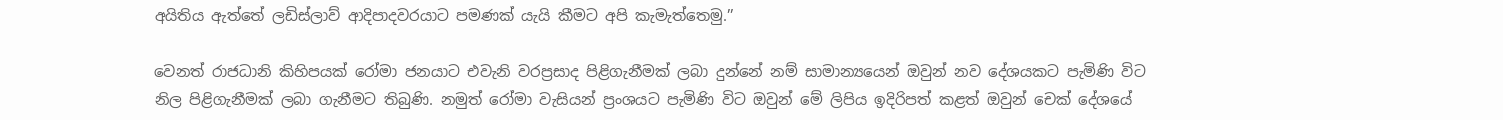අයිතිය ඇත්තේ ලඩිස්ලාව් ආදිපාදවරයාට පමණක් යැයි කීමට අපි කැමැත්තෙමු.’’

වෙනත් රාජධානි කිහිපයක් රෝමා ජනයාට එවැනි වරප්‍රසාද පිළිගැනීමක් ලබා දුන්නේ නම් සාමාන්‍යයෙන් ඔවුන් නව දේශයකට පැමිණි විට නිල පිළිගැනීමක් ලබා ගැනීමට තිබුණි. නමුත් රෝමා වැසියන් ප්‍රංශයට පැමිණි විට ඔවුන් මේ ලිපිය ඉදිරිපත් කළත් ඔවුන් චෙක් දේශයේ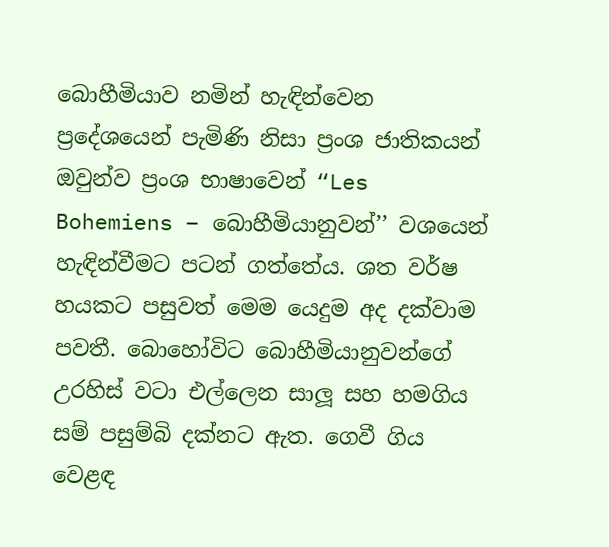බොහීමියාව නමින් හැඳින්වෙන ප්‍රදේශයෙන් පැමිණි නිසා ප්‍රංශ ජාතිකයන් ඔවුන්ව ප්‍රංශ භාෂාවෙන් “Les Bohemiens – බොහීමියානුවන්’’ වශයෙන් හැඳින්වීමට පටන් ගත්තේය. ශත වර්ෂ හයකට පසුවත් මෙම යෙදුම අද දක්වාම පවතී. බොහෝවිට බොහීමියානුවන්ගේ උරහිස් වටා එල්ලෙන සාලූ සහ හමගිය සම් පසුම්බි දක්නට ඇත. ගෙවී ගිය වෙළඳ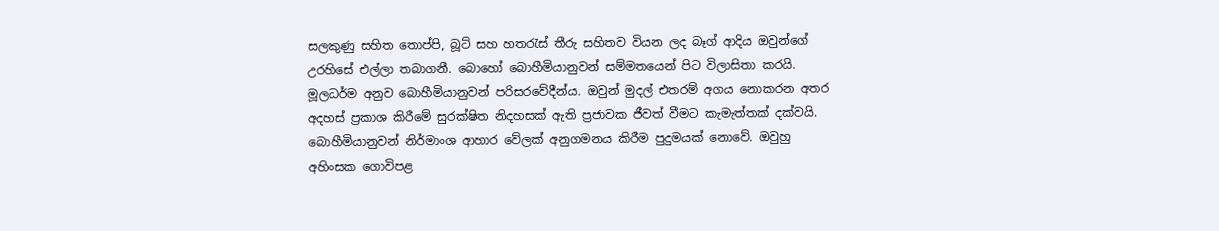සලකුණු සහිත තොප්පි, බූට් සහ හතරැස් තීරු සහිතව වියන ලද බෑග් ආදිය ඔවුන්ගේ උරහිසේ එල්ලා තබාගනී. බොහෝ බොහීමියානුවන් සම්මතයෙන් පිට විලාසිතා කරයි. මූලධර්ම අනුව බොහීමියානුවන් පරිසරවේදීන්ය. ඔවුන් මුදල් එතරම් අගය නොකරන අතර අදහස් ප්‍රකාශ කිරීමේ සුරක්ෂිත නිදහසක් ඇති ප්‍රජාවක ජීවත් වීමට කැමැත්තක් දක්වයි. බොහීමියානුවන් නිර්මාංශ ආහාර වේලක් අනුගමනය කිරීම පුදුමයක් නොවේ. ඔවුහු අහිංසක ගොවිපළ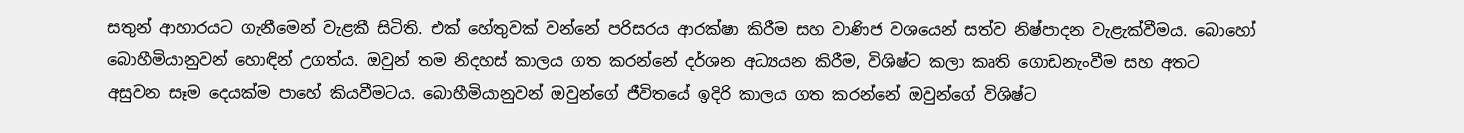සතුන් ආහාරයට ගැනීමෙන් වැළකී සිටිති. එක් හේතුවක් වන්නේ පරිසරය ආරක්ෂා කිරීම සහ වාණිජ වශයෙන් සත්ව නිෂ්පාදන වැළැක්වීමය. බොහෝ බොහීමියානුවන් හොඳින් උගත්ය. ඔවුන් තම නිදහස් කාලය ගත කරන්නේ දර්ශන අධ්‍යයන කිරීම, විශිෂ්ට කලා කෘති ගොඩනැංවීම සහ අතට අසුවන සෑම දෙයක්ම පාහේ කියවීමටය. බොහීමියානුවන් ඔවුන්ගේ ජීවිතයේ ඉදිරි කාලය ගත කරන්නේ ඔවුන්ගේ විශිෂ්ට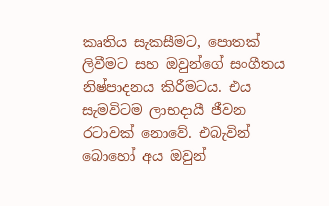කෘතිය සැකසීමට, පොතක් ලිවීමට සහ ඔවුන්ගේ සංගීතය නිෂ්පාදනය කිරීමටය. එය සැමවිටම ලාභදායී ජීවන රටාවක් නොවේ. එබැවින් බොහෝ අය ඔවුන්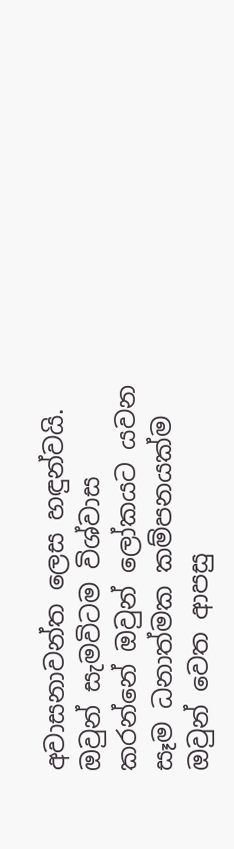අවාසනාවන්ත ලෙස හඳුන්වයි. ඔවුන් සැමවිටම විශ්වාස කරන්නේ ඔවුන් ලෝකයට යවන සෑම ධනාත්මක කම්පනයක්ම ඔවුන් වෙත ආපසු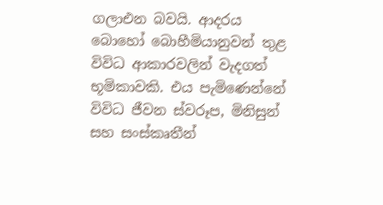ගලාඑන බවයි. ආදරය බොහෝ බොහීමියානුවන් තුළ විවිධ ආකාරවලින් වැදගත් භූමිකාවකි. එය පැමිණෙන්නේ විවිධ ජීවන ස්වරූප, මිනිසුන් සහ සංස්කෘතීන්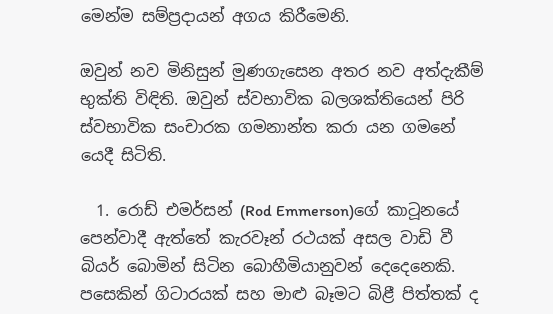මෙන්ම සම්ප්‍රදායන් අගය කිරීමෙනි.

ඔවුන් නව මිනිසුන් මුණගැසෙන අතර නව අත්දැකීම් භුක්ති විඳිති. ඔවුන් ස්වභාවික බලශක්තියෙන් පිරි ස්වභාවික සංචාරක ගමනාන්ත කරා යන ගමනේ යෙදී සිටිති.

  1. රොඩ් එමර්සන් (Rod Emmerson)ගේ කාටූනයේ පෙන්වාදී ඇත්තේ කැරවෑන් රථයක් අසල වාඩි වී බියර් බොමින් සිටින බොහීමියානුවන් දෙදෙනෙකි. පසෙකින් ගිටාරයක් සහ මාළු බෑමට බිළී පිත්තක් ද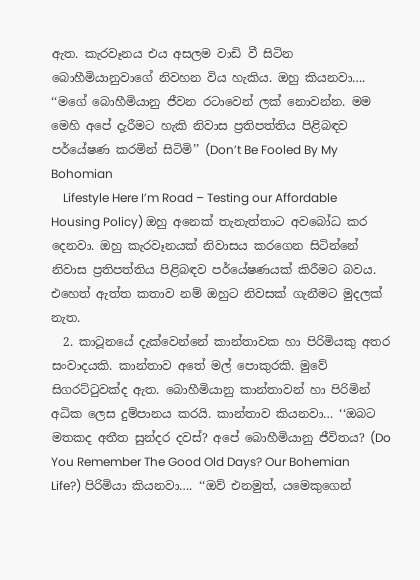ඇත. කැරවෑනය එය අසලම වාඩි වී සිටින බොහීමියානුවාගේ නිවහන විය හැකිය. ඔහු කියනවා…. ‘‘මගේ බොහීමියානු ජීවන රටාවෙන් ලක් නොවන්න. මම මෙහි අපේ දැරීමට හැකි නිවාස ප්‍රතිපත්තිය පිළිබඳව පර්යේෂණ කරමින් සිටිමි’’ (Don’t Be Fooled By My Bohomian
    Lifestyle Here I’m Road – Testing our Affordable Housing Policy) ඔහු අනෙක් තැනැත්තාට අවබෝධ කර දෙනවා. ඔහු කැරවෑනයක් නිවාසය කරගෙන සිටින්නේ නිවාස ප්‍රතිපත්තිය පිළිබඳව පර්යේෂණයක් කිරීමට බවය. එහෙත් ඇත්ත කතාව නම් ඔහුට නිවසක් ගැනීමට මුදලක් නැත.
  2. කාටූනයේ දැක්වෙන්නේ කාන්තාවක හා පිරිමියකු අතර සංවාදයකි. කාන්තාව අතේ මල් පොකුරකි. මුවේ සිගරට්ටුවක්ද ඇත. බොහීමියානු කාන්තාවන් හා පිරිමින් අධික ලෙස දුම්පානය කරයි. කාන්තාව කියනවා… ‘‘ඔබට මතකද අතීත සුන්දර දවස්? අපේ බොහීමියානු ජීවිතය? (Do You Remember The Good Old Days? Our Bohemian Life?) පිරිමියා කියනවා…. ‘‘ඔව් එනමුත්, යමෙකුගෙන්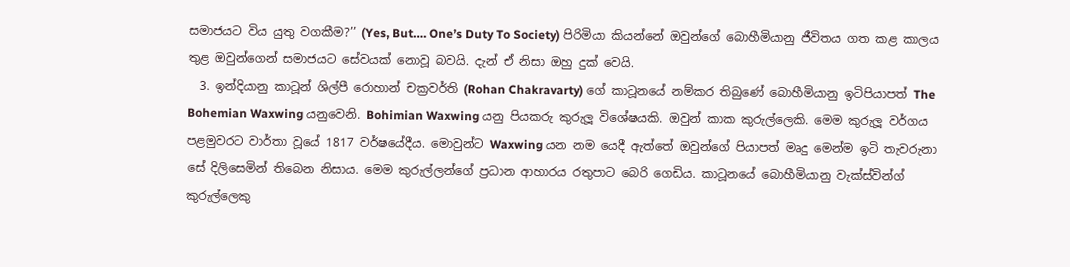සමාජයට විය යුතු වගකීම?’’ (Yes, But…. One’s Duty To Society) පිරිමියා කියන්නේ ඔවුන්ගේ බොහීමියානු ජීවිතය ගත කළ කාලය තුළ ඔවුන්ගෙන් සමාජයට සේවයක් නොවූ බවයි. දැන් ඒ නිසා ඔහු දුක් වෙයි.
  3. ඉන්දියානු කාටූන් ශිල්පී රොහාන් චක්‍රවර්ති (Rohan Chakravarty) ගේ කාටූනයේ නම්කර තිබුණේ බොහීමියානු ඉටිපියාපත් The Bohemian Waxwing යනුවෙනි. Bohimian Waxwing යනු පියකරු කුරුලූ විශේෂයකි. ඔවුන් කාක කුරුල්ලෙකි. මෙම කුරුලූ වර්ගය පළමුවරට වාර්තා වූයේ 1817 වර්ෂයේදීය. මොවුන්ට Waxwing යන නම යෙදී ඇත්තේ ඔවුන්ගේ පියාපත් මෘදු මෙන්ම ඉටි තැවරුනා සේ දිලිසෙමින් තිබෙන නිසාය. මෙම කුරුල්ලන්ගේ ප්‍රධාන ආහාරය රතුපාට බෙරි ගෙඩිය. කාටූනයේ බොහීමියානු වැක්ස්වින්ග් කුරුල්ලෙකු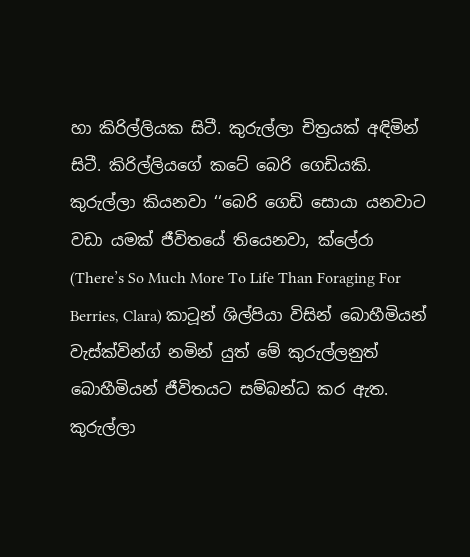හා කිරිල්ලියක සිටී. කුරුල්ලා චිත්‍රයක් අඳිමින් සිටී. කිරිල්ලියගේ කටේ බෙරි ගෙඩියකි. කුරුල්ලා කියනවා ‘‘බෙරි ගෙඩි සොයා යනවාට වඩා යමක් ජීවිතයේ තියෙනවා, ක්ලේරා (There’s So Much More To Life Than Foraging For Berries, Clara) කාටූන් ශිල්පියා විසින් බොහීමියන් වැස්ක්වින්ග් නමින් යුත් මේ කුරුල්ලනුත් බොහීමියන් ජීවිතයට සම්බන්ධ කර ඇත. කුරුල්ලා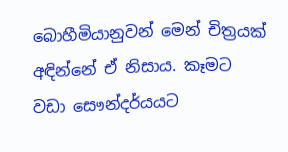බොහීමියානුවන් මෙන් චිත්‍රයක් අඳින්නේ ඒ නිසාය. කෑමට වඩා සෞන්දර්යයට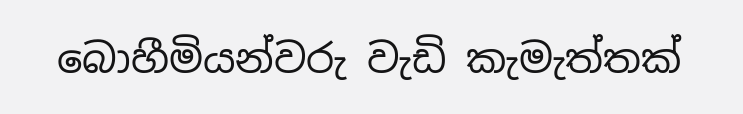බොහීමියන්වරු වැඩි කැමැත්තක්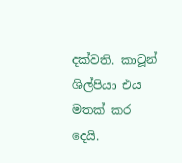දක්වති. කාටූන් ශිල්පියා එය මතක් කර දෙයි.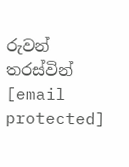රුවන් තරස්වින්
[email protected]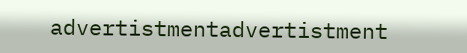advertistmentadvertistment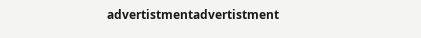advertistmentadvertistment